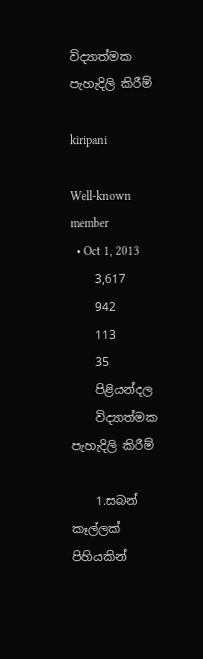විද්‍යාත්මක පැහැදිලි කිරීම්

kiripani

Well-known member
  • Oct 1, 2013
    3,617
    942
    113
    35
    පිළියන්දල
    විද්‍යාත්මක පැහැදිලි කිරීම්

    1.සබන් කෑල්ලක් පිහියකින්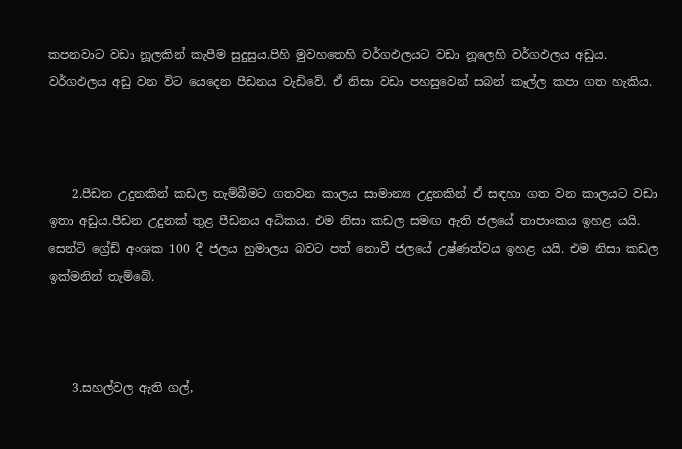කපනවාට වඩා නූලකින් කැපීම සුදුසුය.පිහි මුවහතෙහි වර්ගඵලයට වඩා නූලෙහි වර්ගඵලය අඩුය. වර්ගඵලය අඩු වන විට යෙදෙන පීඩනය වැඩිවේ. ඒ නිසා වඩා පහසුවෙන් සබන් කෑල්ල කපා ගත හැකිය.



    2.පීඩන උදුනකින් කඩල තැම්බීමට ගතවන කාලය සාමාන්‍ය උදුනකින් ඒ සඳහා ගත වන කාලයට වඩා ඉතා අඩුය.පීඩන උදුනක් තුළ පීඩනය අධිකය. එම නිසා කඩල සමඟ ඇති ජලයේ තාපාංකය ඉහළ යයි. සෙන්ටි ග්‍රේඩ් අංශක 100 දී ජලය හුමාලය බවට පත් නොවී ජලයේ උෂ්ණත්වය ඉහළ යයි. එම නිසා කඩල ඉක්මනින් තැම්බේ.



    3.සහල්වල ඇති ගල්,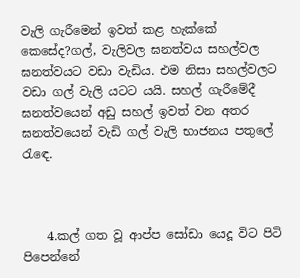වැලි ගැරීමෙන් ඉවත් කළ හැක්කේ කෙසේද?ගල්, වැලිවල ඝනත්වය සහල්වල ඝනත්වයට වඩා වැඩිය. එම නිසා සහල්වලට වඩා ගල් වැලි යටට යයි. සහල් ගැරීමේදී ඝනත්වයෙන් අඩු සහල් ඉවත් වන අතර ඝනත්වයෙන් වැඩි ගල් වැලි භාජනය පතුලේ රැඳෙ.



    4.කල් ගත වූ ආප්ප සෝඩා යෙදූ විට පිටි පිපෙන්නේ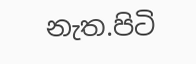නැත.පිටි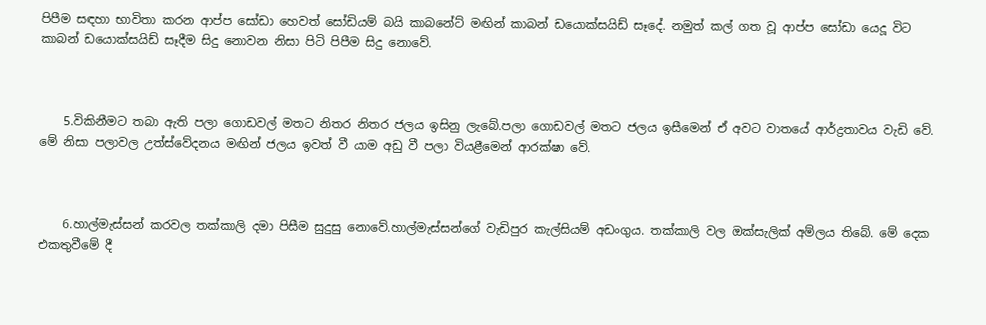පිපීම සඳහා භාවිතා කරන ආප්ප සෝඩා හෙවත් සෝඩියම් බයි කාබනේට් මඟින් කාබන් ඩයොක්සයිඩ් සෑදේ. නමුත් කල් ගත වූ ආප්ප සෝඩා යෙදූ විට කාබන් ඩයොක්සයිඩ් සෑදීම සිදු නොවන නිසා පිටි පිපීම සිදු නොවේ.



    5.විකිනීමට තබා ඇති පලා ගොඩවල් මතට නිතර නිතර ජලය ඉසිනු ලැබේ.පලා ගොඩවල් මතට ජලය ඉසීමෙන් ඒ අවට වාතයේ ආර්ද්‍රතාවය වැඩි වේ. මේ නිසා පලාවල උත්ස්වේදනය මඟින් ජලය ඉවත් වී යාම අඩු වී පලා වියළීමෙන් ආරක්ෂා වේ.



    6.හාල්මැස්සන් කරවල තක්කාලි දමා පිසීම සුදුසු නොවේ.හාල්මැස්සන්ගේ වැඩිපුර කැල්සියම් අඩංගුය. තක්කාලි වල ඔක්සැලික් අම්ලය තිබේ. මේ දෙක එකතුවීමේ දී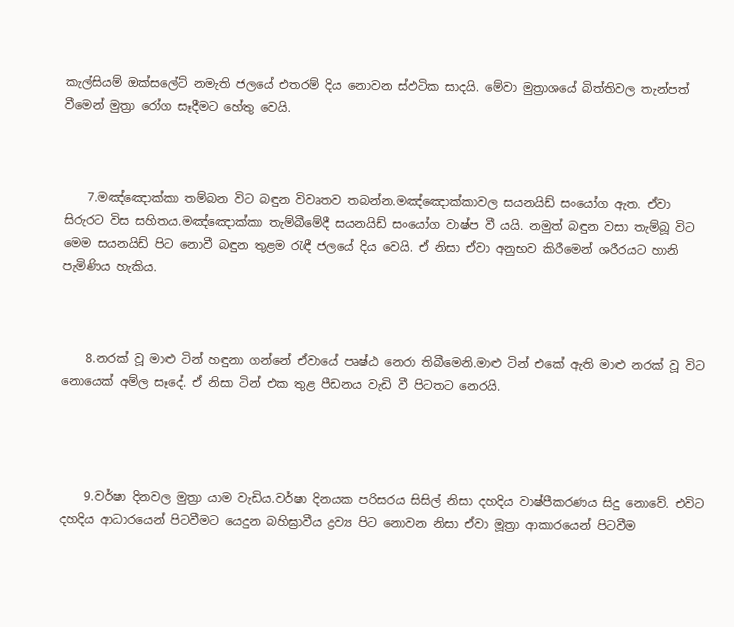කැල්සියම් ඔක්සලේට් නමැති ජලයේ එතරම් දිය නොවන ස්ඵටික සාදයි. මේවා මුත්‍රාශයේ බිත්තිවල තැන්පත් වීමෙන් මුත්‍රා රෝග සෑදීමට හේතු වෙයි.



    7.මඤ්ඤොක්කා තම්බන විට බඳුන විවෘතව තබන්න.මඤ්ඤොක්කාවල සයනයිඩ් සංයෝග ඇත. ඒවා සිරුරට විස සහිතය.මඤ්ඤොක්කා තැම්බීමේදී සයනයිඩ් සංයෝග වාෂ්ප වී යයි. නමුත් බඳුන වසා තැම්බූ විට මෙම සයනයිඩ් පිට නොවී බඳුන තුළම රැඳී ජලයේ දිය වෙයි. ඒ නිසා ඒවා අනුභව කිරීමෙන් ශරීරයට හානි පැමිණිය හැකිය.



    8.නරක් වූ මාළු ටින් හඳුනා ගන්නේ ඒවායේ පෘෂ්ඨ නෙරා තිබීමෙනි.මාළු ටින් එකේ ඇති මාළු නරක් වූ විට නොයෙක් අම්ල සෑදේ. ඒ නිසා ටින් එක තුළ පීඩනය වැඩි වී පිටතට නෙරයි.




    9.වර්ෂා දිනවල මුත්‍රා යාම වැඩිය.වර්ෂා දිනයක පරිසරය සිසිල් නිසා දහදිය වාෂ්පීකරණය සිදු නොවේ. එවිට දහදිය ආධාරයෙන් පිටවීමට යෙදුන බහිඝ්‍රාවීය ද්‍රව්‍ය පිට නොවන නිසා ඒවා මූත්‍රා ආකාරයෙන් පිටවීම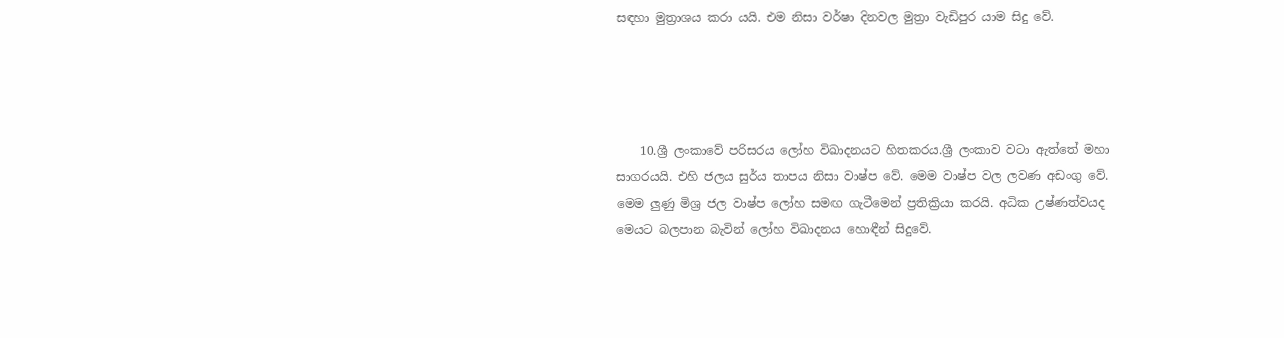සඳහා මුත්‍රාශය කරා යයි. එම නිසා වර්ෂා දිනවල මුත්‍රා වැඩිපුර යාම සිදු වේ.




    10.ශ්‍රී ලංකාවේ පරිසරය ලෝහ විඛාදනයට හිතකරය.ශ්‍රී ලංකාව වටා ඇත්තේ මහා සාගරයයි. එහි ජලය සුර්ය තාපය නිසා වාෂ්ප වේ. මෙම වාෂ්ප වල ලවණ අඩංගු වේ. මෙම ලුණු මිශ්‍ර ජල වාෂ්ප ලෝහ සමඟ ගැටීමෙන් ප්‍රතික්‍රියා කරයි. අධික උෂ්ණත්වයද මෙයට බලපාන බැවින් ලෝහ විඛාදනය හොඳීන් සිදුවේ.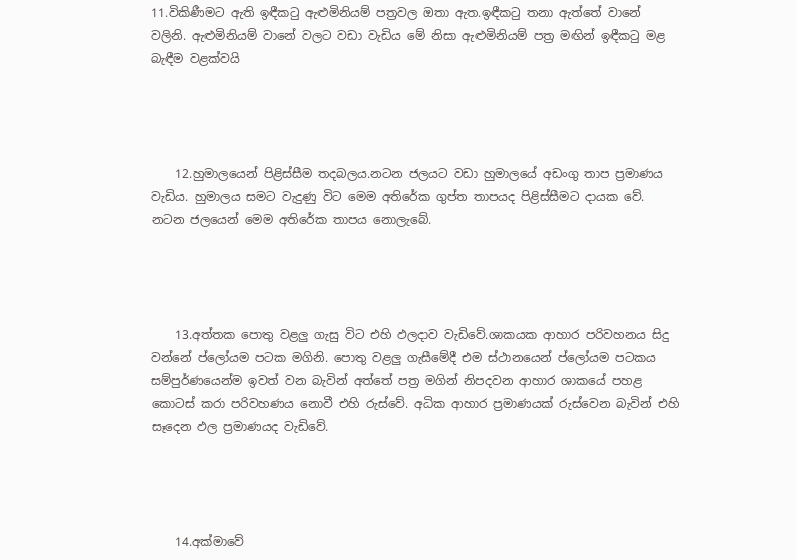11.විකිණීමට ඇති ඉඳීකටු ඇළුමිනියම් පත්‍රවල ඔතා ඇත.ඉඳීකටු තනා ඇත්තේ වානේ වලිනි. ඇළුමිනියම් වානේ වලට වඩා වැඩිය මේ නිසා ඇළුමිනියම් පත්‍ර මඟින් ඉඳීකටු මළ බැඳීම වළක්වයි




    12.හුමාලයෙන් පිළිස්සීම තදබලය.නටන ජලයට වඩා හුමාලයේ අඩංගු තාප ප්‍රමාණය වැඩිය. හුමාලය සමට වැදුණු විට මෙම අතිරේක ගුප්ත තාපයද පිළිස්සීමට දායක වේ. නටන ජලයෙන් මෙම අතිරේක තාපය නොලැබේ.




    13.අත්තක පොතු වළලු ගැසු විට එහි ඵලදාව වැඩිවේ.ශාකයක ආහාර පරිවහනය සිදු වන්නේ ප්ලෝයම පටක මගිනි. පොතු වළලු ගැසීමේදී එම ස්ථානයෙන් ප්ලෝයම පටකය සම්පුර්ණයෙන්ම ඉවත් වන බැවින් අත්තේ පත්‍ර මගින් නිපදවන ආහාර ශාකයේ පහළ කොටස් කරා පරිවහණය නොවී එහි රුස්වේ. අධික ආහාර ප්‍රමාණයක් රුස්වෙන බැවින් එහි සෑදෙන ඵල ප්‍රමාණයද වැඩිවේ.




    14.අක්මාවේ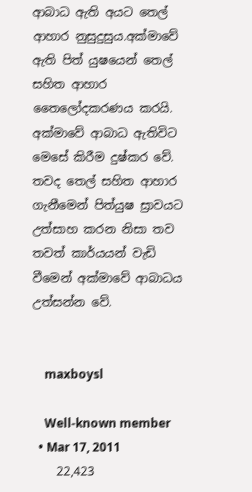ආබාධ ඇති අයට තෙල් ආහාර නුසුදුසුය.අක්මාවේ ඇති පිත් යුෂයෙන් තෙල් සහිත ආහාර තෛලෝදකරණය කරයි. අක්මාවේ ආබාධ ඇතිවිට මෙසේ කිරීම දුෂ්කර වේ. තවද තෙල් සහිත ආහාර ගැනීමෙන් පිත්යුෂ ස්‍රාවයට උත්සාහ කරන නිසා තව තවත් කාර්යයන් වැඩි වීමෙන් අක්මාවේ ආබාධය උත්සන්න වේ.


    maxboysl

    Well-known member
  • Mar 17, 2011
    22,423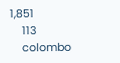1,851
    113
    colombo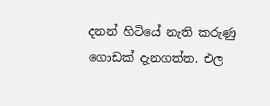දනන් හිටියේ නැති කරුණු ගොඩක් දැනගත්ත. එල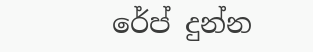රේප් දුන්න